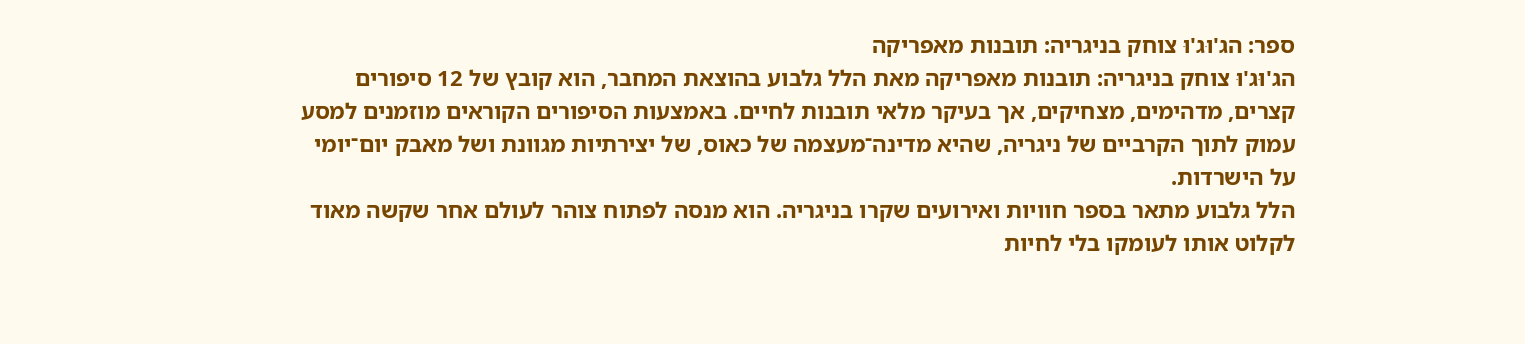ספר: הג'וּג'וּ צוחק בניגריה: תובנות מאפריקה
הג'וּג'וּ צוחק בניגריה: תובנות מאפריקה מאת הלל גלבוע בהוצאת המחבר, הוא קובץ של 12 סיפורים קצרים, מדהימים, מצחיקים, אך בעיקר מלאי תובנות לחיים. באמצעות הסיפורים הקוראים מוזמנים למסע עמוק לתוך הקרביים של ניגריה, שהיא מדינה־מעצמה של כאוס, של יצירתיות מגוונת ושל מאבק יום־יומי על הישרדות.
הלל גלבוע מתאר בספר חוויות ואירועים שקרו בניגריה. הוא מנסה לפתוח צוהר לעולם אחר שקשה מאוד לקלוט אותו לעומקו בלי לחיות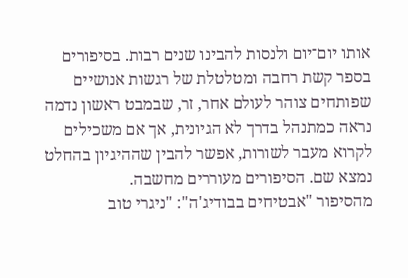אותו יום־יום ולנסות להבינו שנים רבות. בסיפורים בספר קשת רחבה ומטלטלת של רגשות אנושיים שפותחים צוהר לעולם אחר, זר, שבמבט ראשון נדמה נראה כמתנהל בדרך לא הגיונית, אך אם משכילים לקרוא מעבר לשורות, אפשר להבין שההיגיון בהחלט נמצא שם. הסיפורים מעוררים מחשבה.
מהסיפור "אבטיחים בבודיג'ה": "ניגרי טוב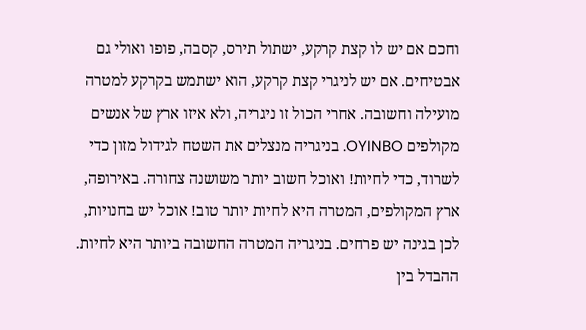וחכם אם יש לו קצת קרקע, ישתול תירס, קסבה, פופו ואולי גם אבטיחים. אם יש לניגרי קצת קרקע, הוא ישתמש בקרקע למטרה מועילה וחשובה. אחרי הכול זו ניגריה, ולא איזו ארץ של אנשים מקולפים OYINBO. בניגריה מנצלים את השטח לגידול מזון כדי לשרוד, כדי לחיות! ואוכל חשוב יותר משושנה צחורה. באירופה, ארץ המקולפים, המטרה היא לחיות יותר טוב! אוכל יש בחנויות, לכן בגינה יש פרחים. בניגריה המטרה החשובה ביותר היא לחיות. ההבדל בין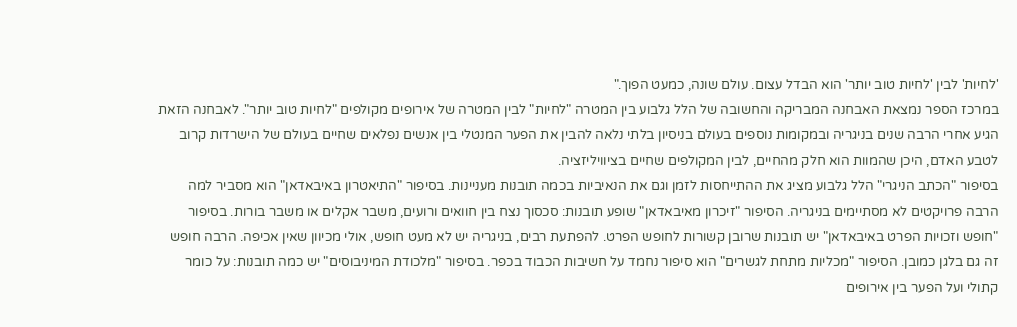'לחיות' לבין 'לחיות טוב יותר' הוא הבדל עצום. עולם שונה, כמעט הפוך."
במרכז הספר נמצאת האבחנה המבריקה והחשובה של הלל גלבוע בין המטרה "לחיות" לבין המטרה של אירופים מקולפים "לחיות טוב יותר". לאבחנה הזאת הגיע אחרי הרבה שנים בניגריה ובמקומות נוספים בעולם בניסיון בלתי נלאה להבין את הפער המנטלי בין אנשים נפלאים שחיים בעולם של הישרדות קרוב לטבע האדם, היכן שהמוות הוא חלק מהחיים, לבין המקולפים שחיים בציוויליזציה.
בסיפור "הכתב הניגרי" הלל גלבוע מציג את ההתייחסות לזמן וגם את הנאיביות בכמה תובנות מעניינות. בסיפור "התיאטרון באיבאדאן" הוא מסביר למה הרבה פרויקטים לא מסתיימים בניגריה. הסיפור "זיכרון מאיבאדאן" שופע תובנות: סכסוך נצח בין חוואים ורועים, משבר אקלים או משבר בורות. בסיפור "חופש וזכויות הפרט באיבאדאן" יש תובנות שרובן קשורות לחופש הפרט. להפתעת רבים, בניגריה יש לא מעט חופש, אולי מכיוון שאין אכיפה. הרבה חופש זה גם בלגן כמובן. הסיפור "מכליות מתחת לגשרים" הוא סיפור נחמד על חשיבות הכבוד בכפר. בסיפור "מלכודת המיניבוסים" יש כמה תובנות: על כומר קתולי ועל הפער בין אירופים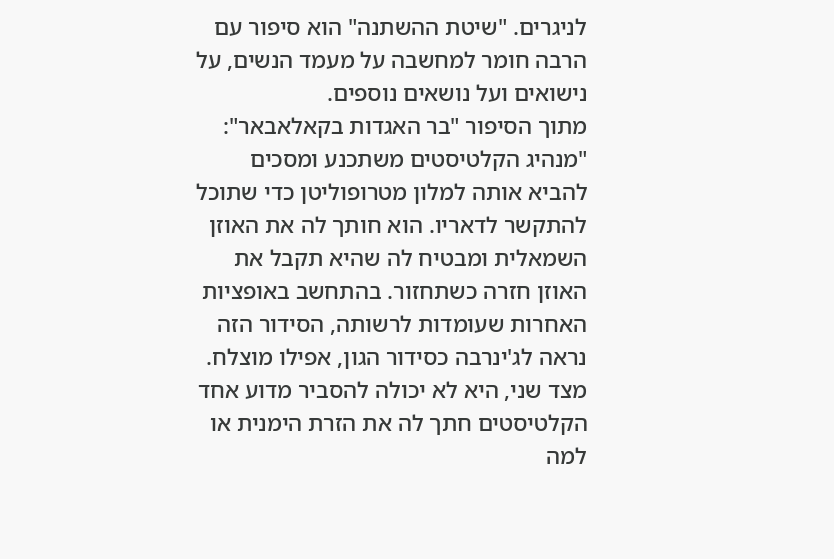לניגרים. "שיטת ההשתנה" הוא סיפור עם הרבה חומר למחשבה על מעמד הנשים, על נישואים ועל נושאים נוספים.
מתוך הסיפור "בר האגדות בקאלאבאר": "מנהיג הקלטיסטים משתכנע ומסכים להביא אותה למלון מטרופוליטן כדי שתוכל להתקשר לדאריו. הוא חותך לה את האוזן השמאלית ומבטיח לה שהיא תקבל את האוזן חזרה כשתחזור. בהתחשב באופציות האחרות שעומדות לרשותה, הסידור הזה נראה לג'ינרבה כסידור הגון, אפילו מוצלח. מצד שני, היא לא יכולה להסביר מדוע אחד הקלטיסטים חתך לה את הזרת הימנית או למה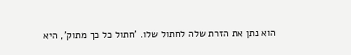הוא נתן את הזרת שלה לחתול שלו. 'חתול כל כך מתוק', היא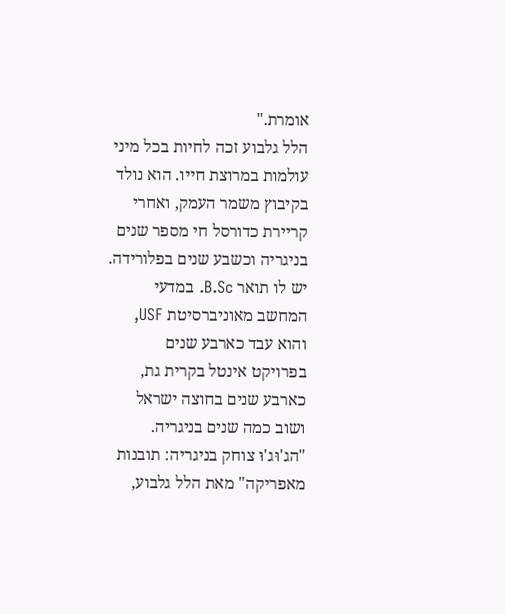אומרת."
הלל גלבוע זכה לחיות בכל מיני עולמות במרוצת חייו. הוא נולד בקיבוץ משמר העמק, ואחרי קריירת כדורסל חי מספר שנים בניגריה וכשבע שנים בפלורידה. יש לו תואר B.Sc. במדעי המחשב מאוניברסיטת USF, והוא עבד כארבע שנים בפרויקט אינטל בקרית גת, כארבע שנים בחוצה ישראל ושוב כמה שנים בניגריה.
"הג'וּג'וּ צוחק בניגריה: תובנות מאפריקה" מאת הלל גלבוע,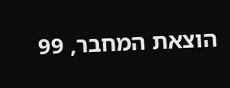הוצאת המחבר, 99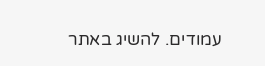עמודים. להשיג באתר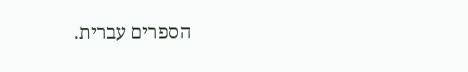הספרים עברית.